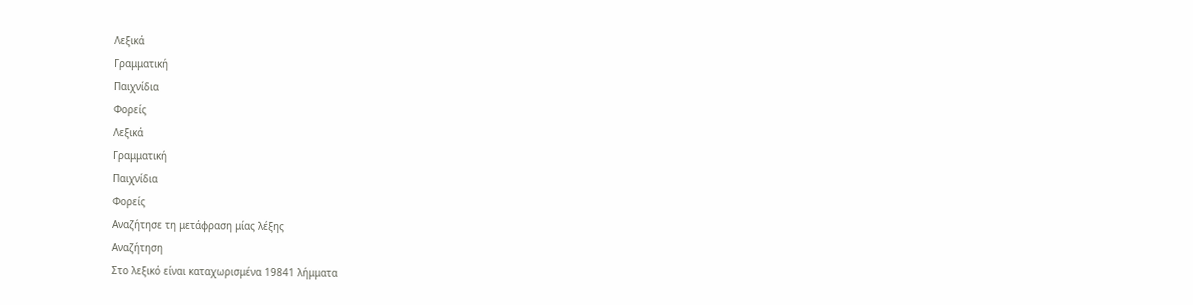Λεξικά
Γραμματική
Παιχνίδια
Φορείς
Λεξικά
Γραμματική
Παιχνίδια
Φορείς
Αναζήτησε τη μετάφραση μίας λέξης
Αναζήτηση
Στο λεξικό είναι καταχωρισμένα 19841 λήμματα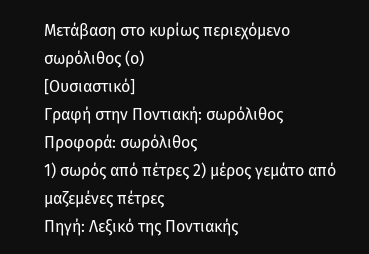Μετάβαση στο κυρίως περιεχόμενο
σωρόλιθος (ο)
[Ουσιαστικό]
Γραφή στην Ποντιακή: σωρόλιθος
Προφορά: σωρόλιθος
1) σωρός από πέτρες 2) μέρος γεμάτο από μαζεμένες πέτρες
Πηγή: Λεξικό της Ποντιακής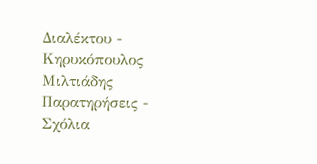Διαλέκτου - Κηρυκόπουλος Μιλτιάδης
Παρατηρήσεις - Σχόλια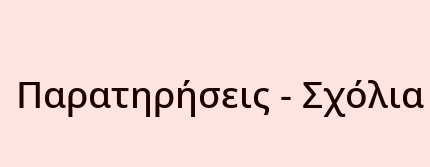Παρατηρήσεις - Σχόλια